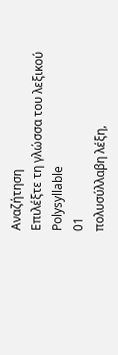Αναζήτηση
Επιλέξτε τη γλώσσα του λεξικού
Polysyllable
01
πολυσύλλαβη λέξη,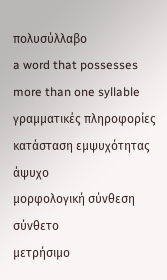πολυσύλλαβο
a word that possesses more than one syllable
γραμματικές πληροφορίες
κατάσταση εμψυχότητας
άψυχο
μορφολογική σύνθεση
σύνθετο
μετρήσιμο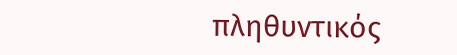πληθυντικός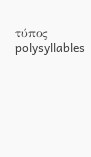τύπος
polysyllables